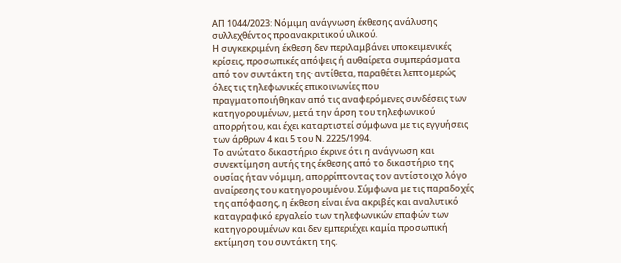ΑΠ 1044/2023: Νόμιμη ανάγνωση έκθεσης ανάλυσης συλλεχθέντος προανακριτικού υλικού.
Η συγκεκριμένη έκθεση δεν περιλαμβάνει υποκειμενικές κρίσεις, προσωπικές απόψεις ή αυθαίρετα συμπεράσματα από τον συντάκτη της· αντίθετα, παραθέτει λεπτομερώς όλες τις τηλεφωνικές επικοινωνίες που πραγματοποιήθηκαν από τις αναφερόμενες συνδέσεις των κατηγορουμένων, μετά την άρση του τηλεφωνικού απορρήτου, και έχει καταρτιστεί σύμφωνα με τις εγγυήσεις των άρθρων 4 και 5 του Ν. 2225/1994.
Το ανώτατο δικαστήριο έκρινε ότι η ανάγνωση και συνεκτίμηση αυτής της έκθεσης από το δικαστήριο της ουσίας ήταν νόμιμη, απορρίπτοντας τον αντίστοιχο λόγο αναίρεσης του κατηγορουμένου. Σύμφωνα με τις παραδοχές της απόφασης, η έκθεση είναι ένα ακριβές και αναλυτικό καταγραφικό εργαλείο των τηλεφωνικών επαφών των κατηγορουμένων και δεν εμπεριέχει καμία προσωπική εκτίμηση του συντάκτη της.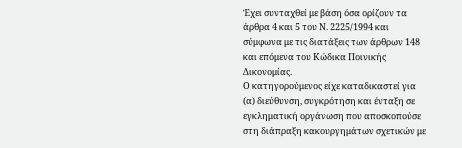Έχει συνταχθεί με βάση όσα ορίζουν τα άρθρα 4 και 5 του Ν. 2225/1994 και σύμφωνα με τις διατάξεις των άρθρων 148 και επόμενα του Κώδικα Ποινικής Δικονομίας.
Ο κατηγορούμενος είχε καταδικαστεί για (α) διεύθυνση, συγκρότηση και ένταξη σε εγκληματική οργάνωση που αποσκοπούσε στη διάπραξη κακουργημάτων σχετικών με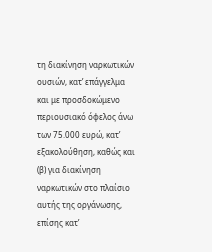τη διακίνηση ναρκωτικών ουσιών, κατ’ επάγγελμα και με προσδοκώμενο περιουσιακό όφελος άνω των 75.000 ευρώ, κατ’ εξακολούθηση, καθώς και (β) για διακίνηση ναρκωτικών στο πλαίσιο αυτής της οργάνωσης, επίσης κατ’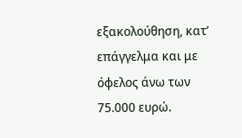εξακολούθηση, κατ’ επάγγελμα και με όφελος άνω των 75.000 ευρώ.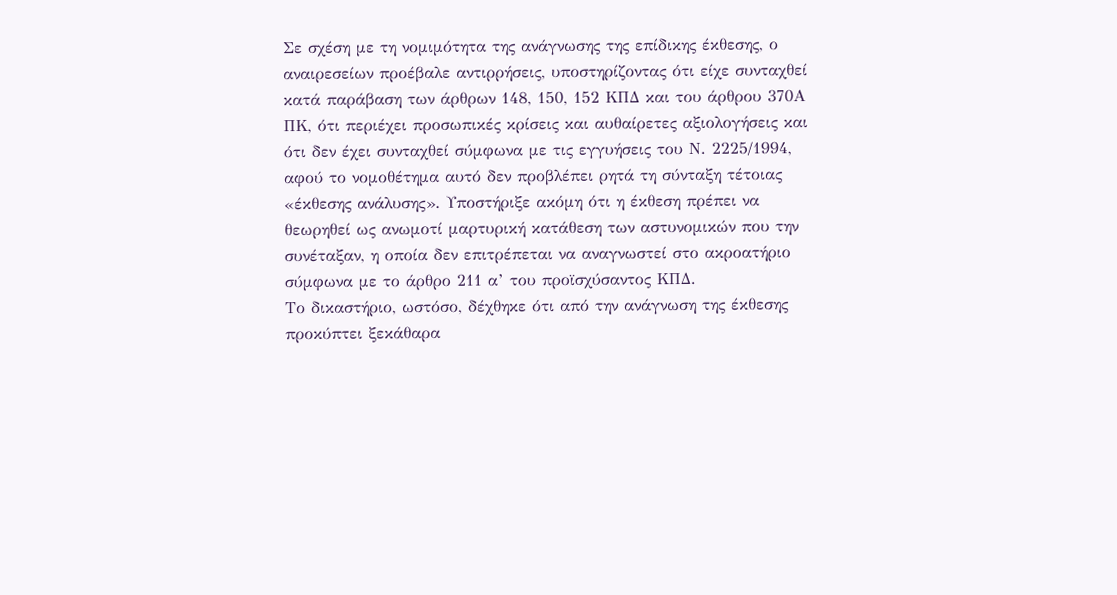Σε σχέση με τη νομιμότητα της ανάγνωσης της επίδικης έκθεσης, ο αναιρεσείων προέβαλε αντιρρήσεις, υποστηρίζοντας ότι είχε συνταχθεί κατά παράβαση των άρθρων 148, 150, 152 ΚΠΔ και του άρθρου 370Α ΠΚ, ότι περιέχει προσωπικές κρίσεις και αυθαίρετες αξιολογήσεις και ότι δεν έχει συνταχθεί σύμφωνα με τις εγγυήσεις του Ν. 2225/1994, αφού το νομοθέτημα αυτό δεν προβλέπει ρητά τη σύνταξη τέτοιας «έκθεσης ανάλυσης». Υποστήριξε ακόμη ότι η έκθεση πρέπει να θεωρηθεί ως ανωμοτί μαρτυρική κατάθεση των αστυνομικών που την συνέταξαν, η οποία δεν επιτρέπεται να αναγνωστεί στο ακροατήριο σύμφωνα με το άρθρο 211 α’ του προϊσχύσαντος ΚΠΔ.
Το δικαστήριο, ωστόσο, δέχθηκε ότι από την ανάγνωση της έκθεσης προκύπτει ξεκάθαρα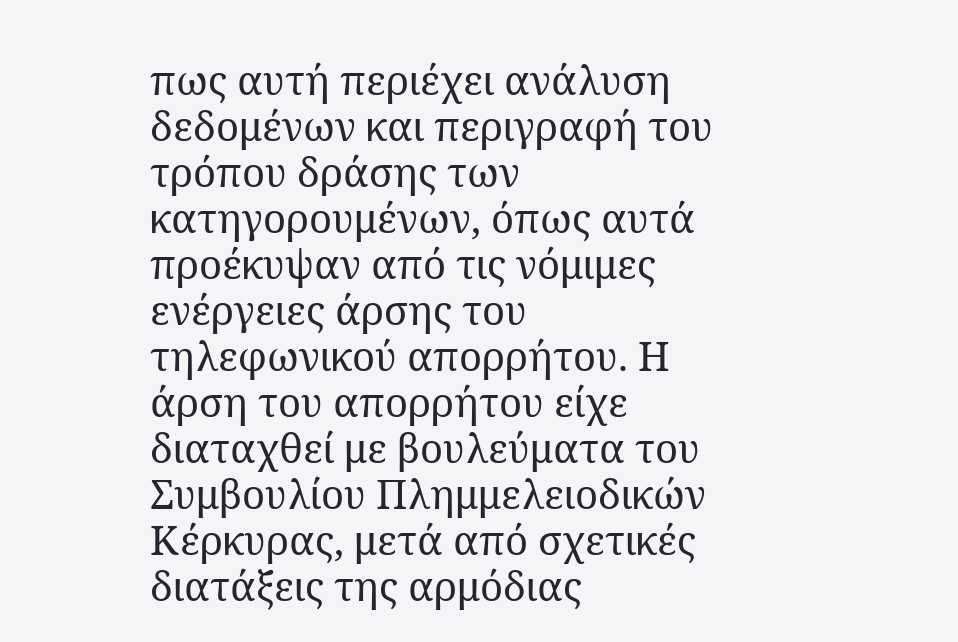πως αυτή περιέχει ανάλυση δεδομένων και περιγραφή του τρόπου δράσης των κατηγορουμένων, όπως αυτά προέκυψαν από τις νόμιμες ενέργειες άρσης του τηλεφωνικού απορρήτου. Η άρση του απορρήτου είχε διαταχθεί με βουλεύματα του Συμβουλίου Πλημμελειοδικών Κέρκυρας, μετά από σχετικές διατάξεις της αρμόδιας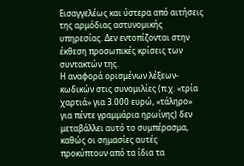Εισαγγελέως και ύστερα από αιτήσεις της αρμόδιας αστυνομικής υπηρεσίας. Δεν εντοπίζονται στην έκθεση προσωπικές κρίσεις των συντακτών της.
Η αναφορά ορισμένων λέξεων-κωδικών στις συνομιλίες (π.χ. «τρία χαρτιά» για 3.000 ευρώ, «τάληρο» για πέντε γραμμάρια ηρωίνης) δεν μεταβάλλει αυτό το συμπέρασμα, καθώς οι σημασίες αυτές προκύπτουν από τα ίδια τα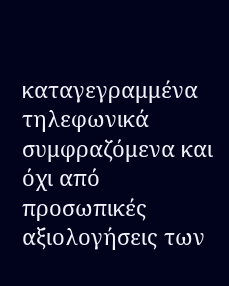καταγεγραμμένα τηλεφωνικά συμφραζόμενα και όχι από προσωπικές αξιολογήσεις των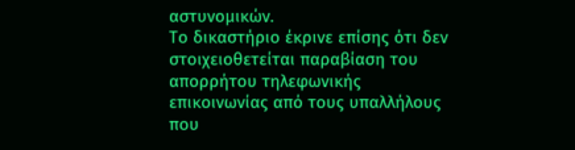αστυνομικών.
Το δικαστήριο έκρινε επίσης ότι δεν στοιχειοθετείται παραβίαση του απορρήτου τηλεφωνικής επικοινωνίας από τους υπαλλήλους που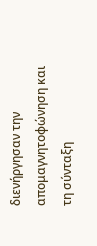διενήργησαν την απομαγνητοφώνηση και τη σύνταξη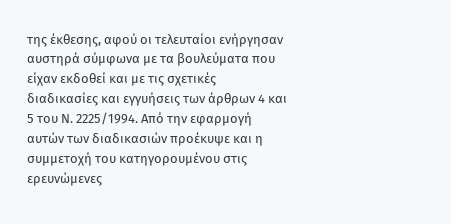της έκθεσης, αφού οι τελευταίοι ενήργησαν αυστηρά σύμφωνα με τα βουλεύματα που είχαν εκδοθεί και με τις σχετικές διαδικασίες και εγγυήσεις των άρθρων 4 και 5 του Ν. 2225/1994. Από την εφαρμογή αυτών των διαδικασιών προέκυψε και η συμμετοχή του κατηγορουμένου στις ερευνώμενες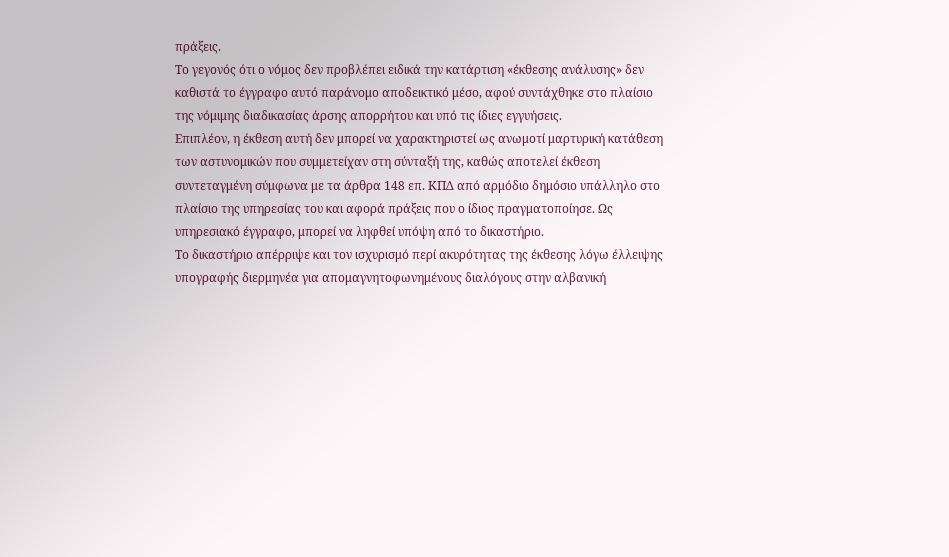πράξεις.
Το γεγονός ότι ο νόμος δεν προβλέπει ειδικά την κατάρτιση «έκθεσης ανάλυσης» δεν καθιστά το έγγραφο αυτό παράνομο αποδεικτικό μέσο, αφού συντάχθηκε στο πλαίσιο της νόμιμης διαδικασίας άρσης απορρήτου και υπό τις ίδιες εγγυήσεις.
Επιπλέον, η έκθεση αυτή δεν μπορεί να χαρακτηριστεί ως ανωμοτί μαρτυρική κατάθεση των αστυνομικών που συμμετείχαν στη σύνταξή της, καθώς αποτελεί έκθεση συντεταγμένη σύμφωνα με τα άρθρα 148 επ. ΚΠΔ από αρμόδιο δημόσιο υπάλληλο στο πλαίσιο της υπηρεσίας του και αφορά πράξεις που ο ίδιος πραγματοποίησε. Ως υπηρεσιακό έγγραφο, μπορεί να ληφθεί υπόψη από το δικαστήριο.
Το δικαστήριο απέρριψε και τον ισχυρισμό περί ακυρότητας της έκθεσης λόγω έλλειψης υπογραφής διερμηνέα για απομαγνητοφωνημένους διαλόγους στην αλβανική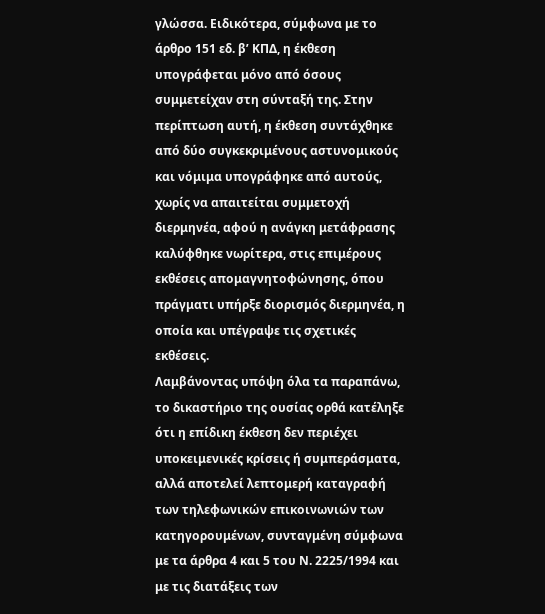γλώσσα. Ειδικότερα, σύμφωνα με το άρθρο 151 εδ. β’ ΚΠΔ, η έκθεση υπογράφεται μόνο από όσους συμμετείχαν στη σύνταξή της. Στην περίπτωση αυτή, η έκθεση συντάχθηκε από δύο συγκεκριμένους αστυνομικούς και νόμιμα υπογράφηκε από αυτούς, χωρίς να απαιτείται συμμετοχή διερμηνέα, αφού η ανάγκη μετάφρασης καλύφθηκε νωρίτερα, στις επιμέρους εκθέσεις απομαγνητοφώνησης, όπου πράγματι υπήρξε διορισμός διερμηνέα, η οποία και υπέγραψε τις σχετικές εκθέσεις.
Λαμβάνοντας υπόψη όλα τα παραπάνω, το δικαστήριο της ουσίας ορθά κατέληξε ότι η επίδικη έκθεση δεν περιέχει υποκειμενικές κρίσεις ή συμπεράσματα, αλλά αποτελεί λεπτομερή καταγραφή των τηλεφωνικών επικοινωνιών των κατηγορουμένων, συνταγμένη σύμφωνα με τα άρθρα 4 και 5 του Ν. 2225/1994 και με τις διατάξεις των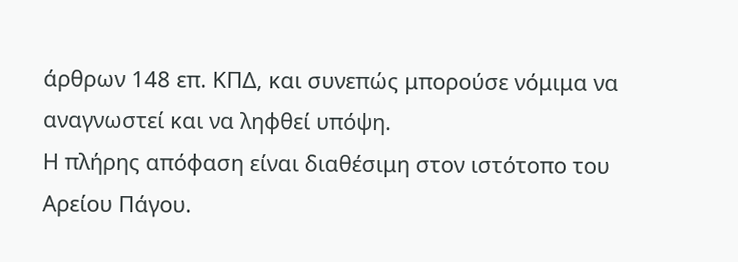άρθρων 148 επ. ΚΠΔ, και συνεπώς μπορούσε νόμιμα να αναγνωστεί και να ληφθεί υπόψη.
Η πλήρης απόφαση είναι διαθέσιμη στον ιστότοπο του Αρείου Πάγου.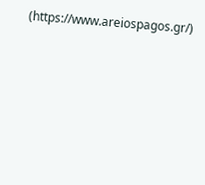(https://www.areiospagos.gr/)